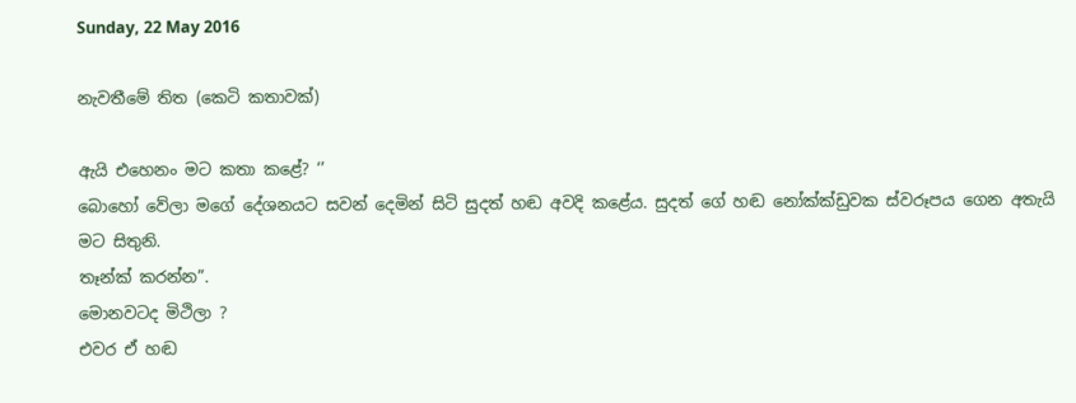Sunday, 22 May 2016

නැවතීමේ තිත (කෙටි කතාවක්)

ඇයි එහෙනං මට කතා කළේ? ‘’
බොහෝ වේලා මගේ දේශනයට සවන් දෙමින් සිටි සුදත් හඬ අවදි කළේය. සුදත් ගේ හඬ නෝක්ක්ඩුවක ස්වරූපය ගෙන අතැයි මට සිතුනි.
තෑන්ක් කරන්න”.
මොනවටද මිථිලා ?
එවර ඒ හඬ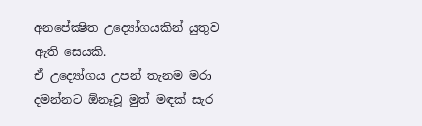අනපේක්‍ෂිත උද්‍යෝගයකින් යුතුව ඇති සෙයකි.
ඒ උද්‍යෝගය උපන් තැනම මරා දමන්නට ඕනෑවූ මුත් මඳක් සැර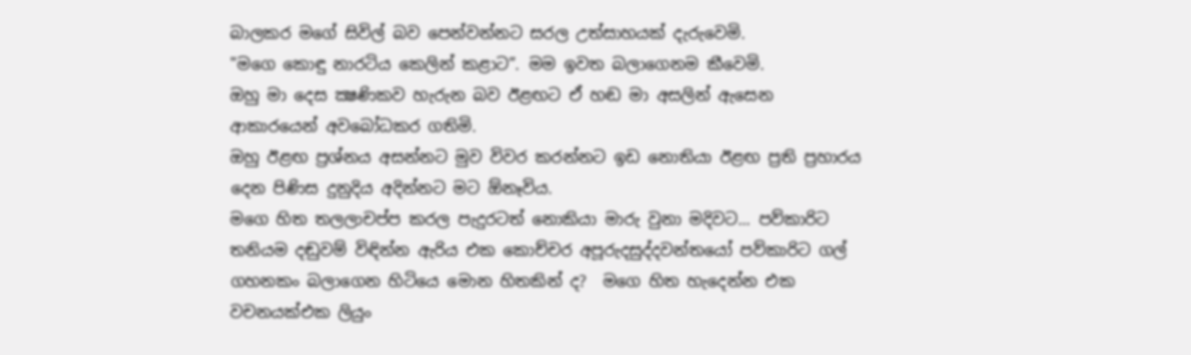බාලකර මගේ සිවිල් බව පෙන්වන්නට සරල උත්සාහයක් දැරුවෙමි.
"මගෙ කොඳු නාරටිය කෙලින් කළාට”. මම ඉවත බලාගෙනම කීවෙමි.
ඔහු මා දෙස ක්‍ෂණිකව හැරුන බව ඊළඟට ඒ හඬ මා අසලින් ඇසෙන ආකාරයෙන් අවබෝධකර ගතිමි.
ඔහු ඊළඟ ප්‍රශ්නය අසන්නට මුව විවර කරන්නට ඉඩ නොතියා ඊළඟ ප්‍රති ප්‍රහාරය දෙන පිණිස දුනුදිය අදින්නට මට ඕනෑවිය.
මගෙ හිත තලලාචප්ප කරල පැදුරටත් නොකියා මාරු වුනා මදිවට... පව්කාරිට තනියම දඬුවම් විඳින්න ඇරිය එක කොච්චර අපූරුදසුද්දවන්තයෝ පව්කාරිට ගල් ගහනකං බලාගෙන හිටියෙ මොන හිතකින් ද?  මගෙ හිත හැදෙන්න එක වචනයක්එක ලියුං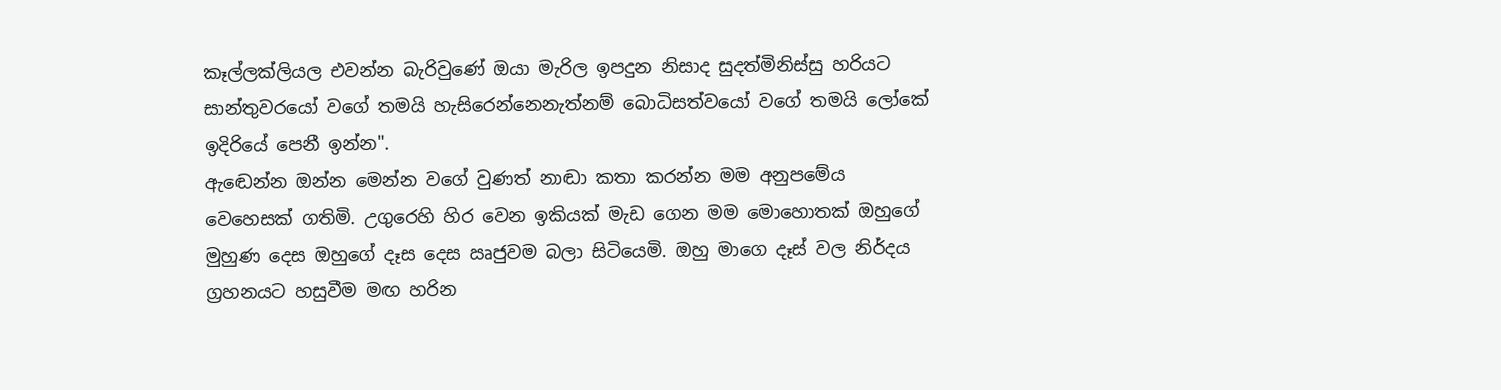කෑල්ලක්ලියල එවන්න බැරිවුණේ ඔයා මැරිල ඉපදුන නිසාද සුදත්මිනිස්සු හරියට සාන්තුවරයෝ වගේ තමයි හැසිරෙන්නෙනැත්නම් බොධිසත්වයෝ වගේ තමයි ලෝකේ ඉදිරියේ පෙනී ඉන්න".
ඇඬෙන්න ඔන්න මෙන්න වගේ වුණත් නාඬා කතා කරන්න මම අනුපමේය වෙහෙසක් ගතිමි. උගුරෙහි හිර වෙන ඉකියක් මැඩ ගෙන මම මොහොතක් ඔහුගේ මුහුණ දෙස ඔහුගේ දෑස දෙස ඍජුවම බලා සිටියෙමි. ඔහු මාගෙ දෑස් වල නිර්දය ග්‍රහනයට හසුවීම මඟ හරින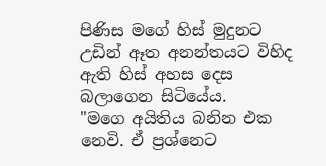පිණිස මගේ හිස් මුදුනට උඩින් ඈත අනන්තයට විහිද ඇති හිස් අහස දෙස බලාගෙන සිටියේය.
"මගෙ අයිතිය බනින එක නෙවි. ඒ ප්‍රශ්නෙට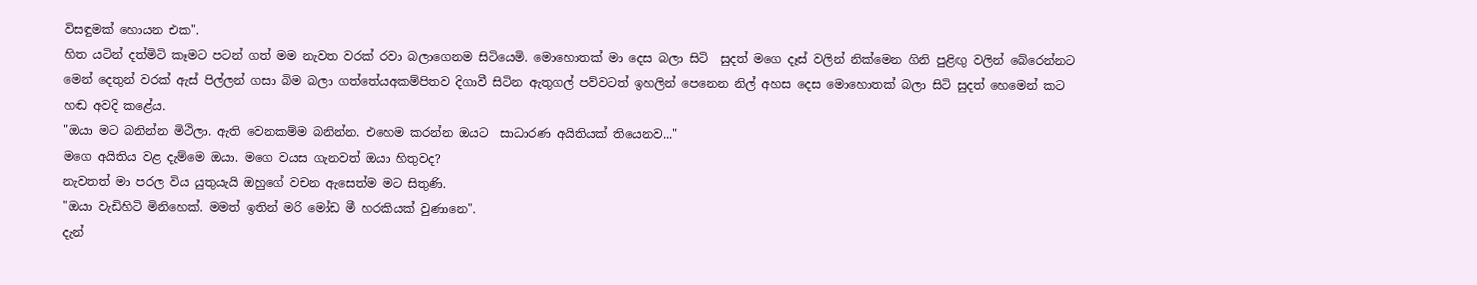විසඳුමක් හොයන එක".
හිත යටින් දත්මිටි කෑමට පටන් ගත් මම නැවත වරක් රවා බලාගෙනම සිටියෙමි. මොහොතක් මා දෙස බලා සිටි  සුදත් මගෙ දෑස් වලින් නික්මෙන ගිනි පුළිඟු වලින් බේරෙන්නට මෙන් දෙතුන් වරක් ඇස් පිල්ලන් ගසා බිම බලා ගත්තේයඅකම්පිතව දිගාවී සිටින ඇතුගල් පව්වටත් ඉහලින් පෙනෙන නිල් අහස දෙස මොහොතක් බලා සිටි සුදත් හෙමෙන් කට හඬ අවදි කළේය.
"ඔයා මට බනින්න මිථිලා. ඇති වෙනකම්ම බනින්න. එහෙම කරන්න ඔයට  සාධාරණ අයිතියක් තියෙනව..."
මගෙ අයිතිය වළ දැම්මෙ ඔයා. මගෙ වයස ගැනවත් ඔයා හිතුවද?
නැවතත් මා පරල විය යුතුයැයි ඔහුගේ වචන ඇසෙත්ම මට සිතුණි.
"ඔයා වැඩිහිටි මිනිහෙක්. මමත් ඉතින් මරි මෝඩ මී හරකියක් වුණානෙ".
දැන්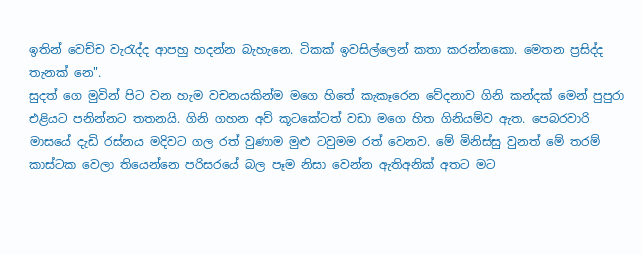ඉතින් වෙච්ච වැරැද්ද ආපහු හදන්න බැහැනෙ. ටිකක් ඉවසිල්ලෙන් කතා කරන්නකො. මෙතන ප්‍රසිද්ද තැනක් නෙ".
සුදත් ගෙ මුවින් පිට වන හැම වචනයකින්ම මගෙ හිතේ කැකෑරෙන වේදනාව ගිනි කන්දක් මෙන් පුපුරා  එළියට පනින්නට තතනයි. ගිනි ගහන අව් කූටකේටත් වඩා මගෙ හිත ගිනියම්ව ඇත. පෙබරවාරි මාසයේ දැඩි රස්නය මදිවට ගල රත් වුණාම මුළු ටවුමම රත් වෙනව. මේ මිනිස්සු වුනත් මේ තරම් කාස්ටක වෙලා තියෙන්නෙ පරිසරයේ බල පෑම නිසා වෙන්න ඇතිඅනික් අතට මට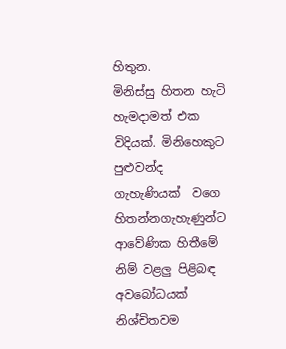හිතුන.
මිනිස්සු හිතන හැටි හැමදාමත් එක විදියක්. මිනිහෙකුට පුළුවන්ද ගැහැණියක්  වගෙ  හිතන්නගැහැණුන්ට ආවේණික හිතීමේ නිම් වළලු පිළිබඳ අවබෝධයක් නිශ්චිතවම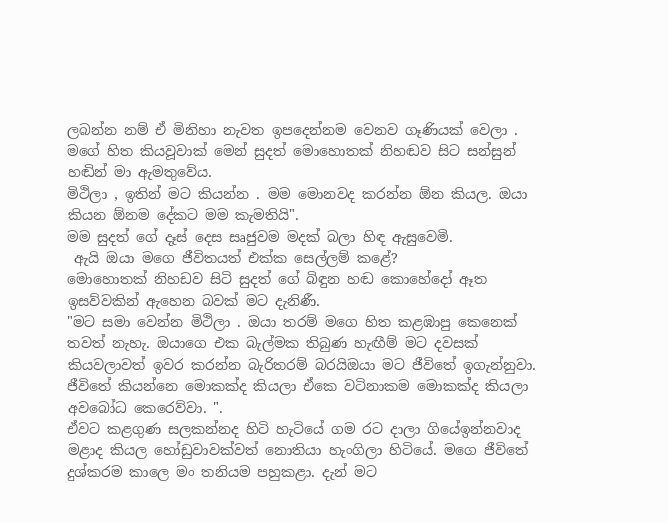ලබන්න නම් ඒ මිනිහා නැවත ඉපදෙන්නම වෙනව ගෑණියක් වෙලා . මගේ හිත කියවූවාක් මෙන් සුදත් මොහොතක් නිහඬව සිට සන්සුන් හඬින් මා ඇමතුවේය.
මිථිලා , ඉතින් මට කියන්න . මම මොනවද කරන්න ඕන කියල. ඔයා කියන ඕනම දේකට මම කැමතියි".
මම සුදත් ගේ දෑස් දෙස සෘජුවම මදක් බලා හිඳ ඇසුවෙමි.
 ඇයි ඔයා මගෙ ජීවිතයත් එක්ක සෙල්ලම් කළේ?
මොහොතක් නිහඩව සිටි සුදත් ගේ බිඳුන හඬ කොහේදෝ ඈත ඉසව්වකින් ඇහෙන බවක් මට දැනිණී.
"මට සමා වෙන්න මිථිලා . ඔයා තරම් මගෙ හිත කළඹාපු කෙනෙක් තවත් නැහැ. ඔයාගෙ එක බැල්මක තිබුණ හැඟීම් මට දවසක් කියවලාවත් ඉවර කරන්න බැරිතරම් බරයිඔයා මට ජීවිතේ ඉගැන්නුවා. ජීවිතේ කියන්නෙ මොකක්ද කියලා ඒකෙ වටිනාකම මොකක්ද කියලා අවබෝධ කෙරෙව්වා. ".
ඒවට කළගුණ සලකන්නද හිටි හැටියේ ගම රට දාලා ගියේඉන්නවාද මළාද කියල හෝඩුවාවක්වත් නොතියා හැංගිලා හිටියේ. මගෙ ජීවිතේ දුශ්කරම කාලෙ මං තනියම පහුකළා. දැන් මට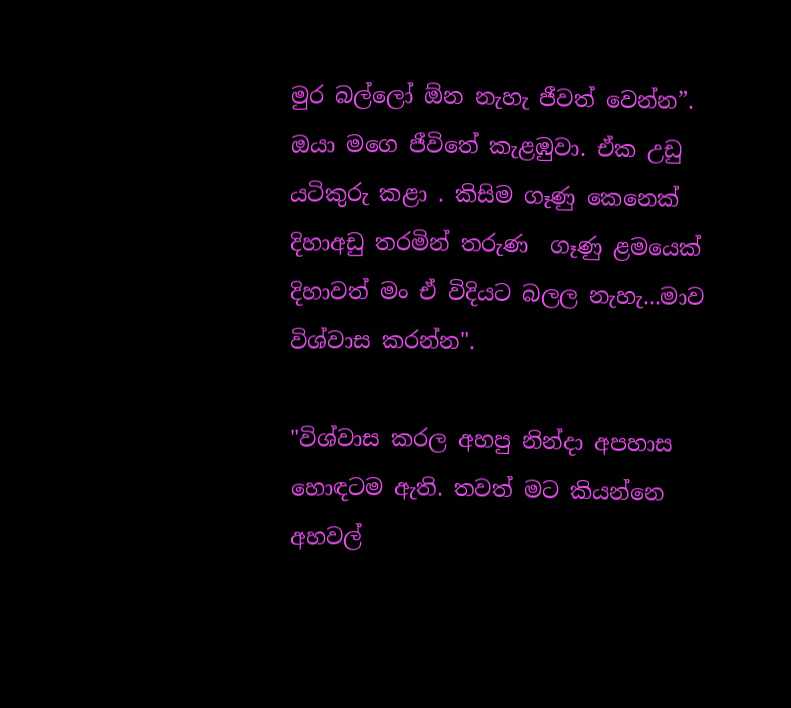මුර බල්ලෝ ඕන නැහැ ජීවත් වෙන්න”.
ඔයා මගෙ ජීවිතේ කැළඹුවා. ඒක උඩු යටිකුරු කළා . කිසිම ගෑණු කෙනෙක් දිහාඅඩු තරමින් තරුණ  ගෑණු ළමයෙක් දිහාවත් මං ඒ විදියට බලල නැහැ...මාව විශ්වාස කරන්න".

"විශ්වාස කරල අහපු නින්දා අපහාස හොඳටම ඇති. තවත් මට කියන්නෙ අහවල්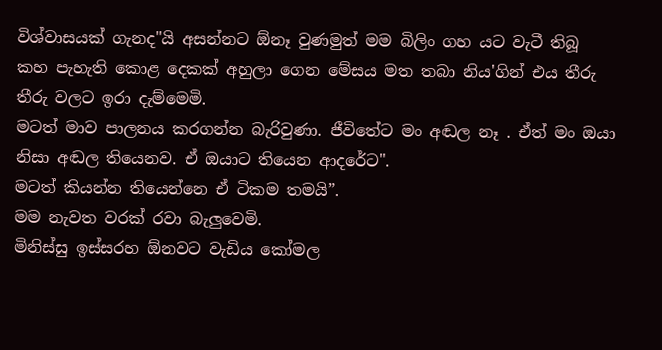විශ්වාසයක් ගැනද"යි අසන්නට ඕනෑ වුණමුත් මම බිලිං ගහ යට වැටී තිබූ  කහ පැහැති කොළ දෙකක් අහුලා ගෙන මේසය මත තබා නිය'ගින් එය තීරු තීරු වලට ඉරා දැම්මෙමි.
මටත් මාව පාලනය කරගන්න බැරිවුණා. ජීවිතේට මං අඬල නෑ . ඒත් මං ඔයා නිසා අඬල තියෙනව. ඒ ඔයාට තියෙන ආදරේට".
මටත් කියන්න තියෙන්නෙ ඒ ටිකම තමයි”.
මම නැවත වරක් රවා බැලුවෙමි.
මිනිස්සු ඉස්සරහ ඕනවට වැඩිය කෝමල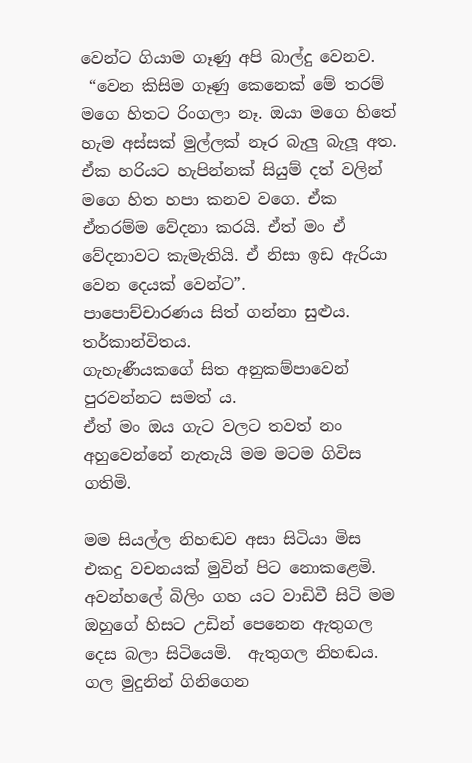වෙන්ට ගියාම ගෑණු අපි බාල්දු වෙනව.
 “වෙන කිසිම ගෑණු කෙනෙක් මේ තරම් මගෙ හිතට රිංගලා නෑ. ඔයා මගෙ හිතේ හැම අස්සක් මුල්ලක් නෑර බැලු බැලූ අත. ඒක හරියට හැපින්නක් සියුම් දත් වලින් මගෙ හිත හපා කනව වගෙ. ඒක ඒතරම්ම වේදනා කරයි. ඒත් මං ඒ වේදනාවට කැමැතියි. ඒ නිසා ඉඩ ඇරියා වෙන දෙයක් වෙන්ට”.
පාපොච්චාරණය සිත් ගන්නා සුළුය.
තර්කාන්විතය.
ගැහැණීයකගේ සිත අනුකම්පාවෙන් පුරවන්නට සමත්‍ ය.
ඒත් මං ඔය ගැට වලට තවත් නං අහුවෙන්නේ නැතැයි මම මටම ගිවිස ගතිමි.

මම සියල්ල නිහඬව අසා සිටියා මිස එකදු වචනයක් මුවින් පිට නොකළෙමි. අවන්හලේ බිලිං ගහ යට වාඩිවී සිටි මම ඔහුගේ හිසට උඩින් පෙනෙන ඇතුගල දෙස බලා සිටියෙමි.  ඇතුගල නිහඬය. ගල මුදුනින් ගිනිගෙන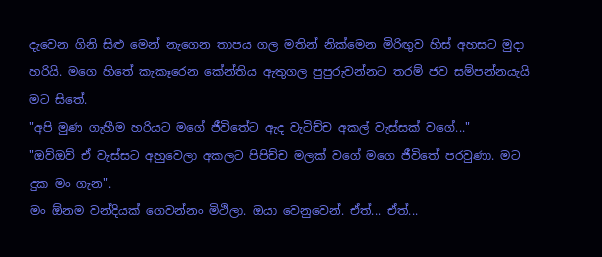දැවෙන ගිනි සිළු මෙන් නැගෙන තාපය ගල මතින් නික්මෙන මිරිඟුව හිස් අහසට මුදා හරියි. මගෙ හිතේ කැකෑරෙන කේන්තිය ඇතුගල පුපුරුවන්නට තරම් ජව සම්පන්නයැයි මට සිතේ.
"අපි මුණ ගැහීම හරියට මගේ ජීවිතේට ඇද වැටිච්ච අකල් වැස්සක් වගේ..."
"ඔව්ඔව් ඒ වැස්සට අහුවෙලා අකලට පිපිච්ච මලක් වගේ මගෙ ජීවිතේ පරවුණා. මට දුක මං ගැන".
මං ඕනම වන්දියක් ගෙවන්නං මිථිලා. ඔයා වෙනුවෙන්. ඒත්... ඒත්...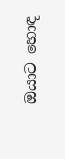ඔයාට හොඳ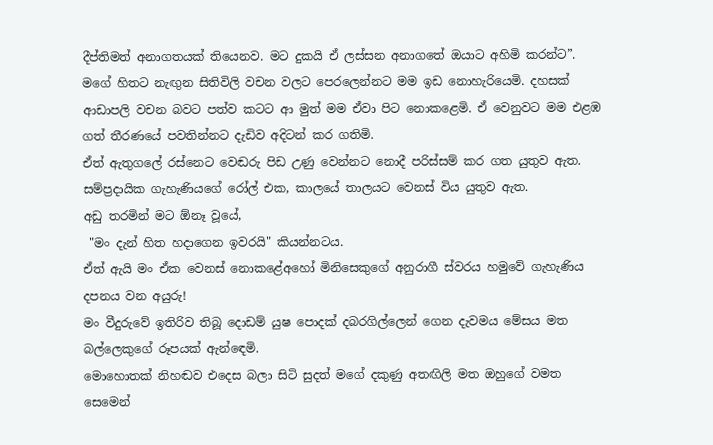දීප්තිමත් අනාගතයක් තියෙනව. මට දුකයි ඒ ලස්සන අනාගතේ ඔයාට අහිමි කරන්ට”.
මගේ හිතට නැඟුන සිතිවිලි වචන වලට පෙරලෙන්නට මම ඉඩ නොහැරියෙමි. දහසක් ආඩාපලි වචන බවට පත්ව කටට ආ මුත් මම ඒවා පිට නොකළෙමි. ඒ වෙනුවට මම එළඹ ගත් තීරණයේ පවතින්නට දැඩිව අදිටන් කර ගතිමි.
ඒත් ඇතුගලේ රස්නෙට වෙඬරු පිඩ උණු වෙන්නට නොදී පරිස්සම් කර ගත යුතුව ඇත. සම්ප්‍රදායික ගැහැණියගේ රෝල් එක, කාලයේ තාලයට වෙනස් විය යුතුව ඇත.
අඩු තරමින් මට ඕනෑ වූයේ,
 "මං දැන් හිත හදාගෙන ඉවරයි" කියන්නටය.
ඒත් ඇයි මං ඒක වෙනස් නොකළේඅහෝ මිනිසෙකුගේ අනුරාගී ස්වරය හමුවේ ගැහැණිය දපනය වන අයුරු!
මං වීදුරුවේ ඉතිරිව තිබූ දොඩම් යුෂ පොදක් දබරගිල්ලෙන් ගෙන දැවමය මේසය මත බල්ලෙකුගේ රූපයක් ඇන්ඳෙමි.
මොහොතක් නිහඬව එදෙස බලා සිටි සුදත් මගේ දකුණු අතඟිලි මත ඔහුගේ වමත සෙමෙන්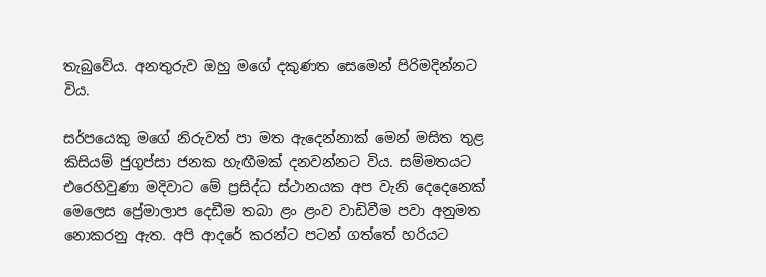තැබුවේය. අනතුරුව ඔහු මගේ දකුණත සෙමෙන් පිරිමදින්නට විය.

සර්පයෙකු මගේ නිරුවත් පා මත ඇදෙන්නාක් මෙන් මසිත තුළ කිසියම් ජුගුප්සා ජනක හැඟීමක් දනවන්නට විය. සම්මතයට එරෙහිවුණා මදිවාට මේ ප්‍රසිද්ධ ස්ථානයක අප වැනි දෙදෙනෙක් මෙලෙස ප්‍රේමාලාප දෙඩීම තබා ළං ළංව වාඩිවීම පවා අනුමත නොකරනු ඇත. අපි ආදරේ කරන්ට පටන් ගත්තේ හරියට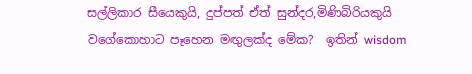සල්ලිකාර සීයෙකුයි, දුප්පත් ඒත් සුන්දර,මිණිබිරියකුයි වගේකොහාට පෑහෙන මඟුලක්ද මේක?  ඉතින් wisdom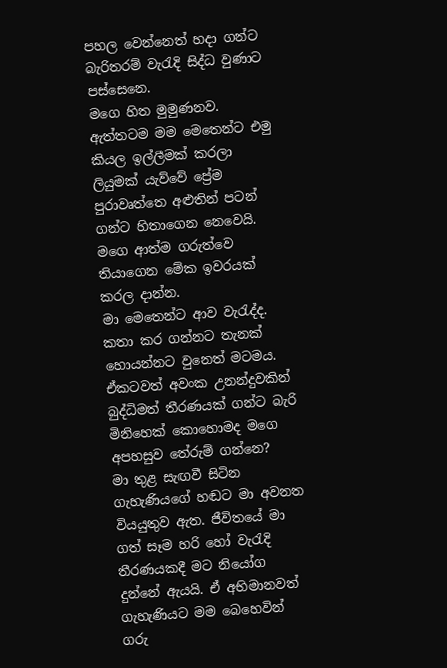පහල වෙන්නෙත් හදා ගන්ට බැරිතරම් වැරැදි සිද්ධ වුණාට පස්සෙනෙ.
මගෙ හිත මුමුණනව.
ඇත්තටම මම මෙතෙන්ට එමු කියල ඉල්ලීමක් කරලා ලියුමක් යැව්වේ ප්‍රේම පුරාවෘත්තෙ අළුතින් පටන් ගන්ට හිතාගෙන නෙවෙයි. මගෙ ආත්ම ගරුත්වෙ තියාගෙන මේක ඉවරයක් කරල දාන්න.
මා මෙතෙන්ට ආව වැරැද්ද. කතා කර ගන්නට තැනක් හොයන්නට වුනෙත් මටමය. ඒකටවත් අවංක උනන්දුවකින් බුද්ධිමත් තීරණයක් ගන්ට බැරි මිනිහෙක් කොහොමද මගෙ අපහසුව තේරුම් ගන්නෙ?
මා තුළ සැඟවී සිටින ගැහැණියගේ හඬට මා අවනත වියයුතුව ඇත. ජීවිතයේ මා ගත් සෑම හරි හෝ වැරැදි තීරණයකදී මට නියෝග දුන්නේ ඇයයි. ඒ අභිමානවත් ගැහැණියට මම බෙහෙවින් ගරු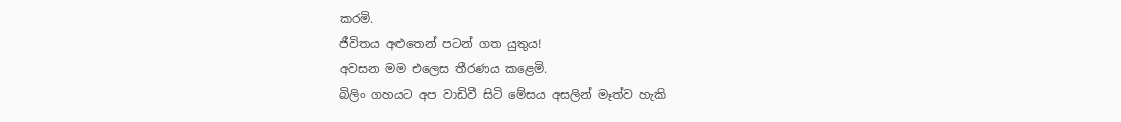කරමි.
ජීවිතය අළුතෙන් පටන් ගත යුතුය!
අවසන මම එලෙස තීරණය කළෙමි.
බිලිං ගහයට අප වාඩිවී සිටි මේසය අසලින් මෑත්ව හැකි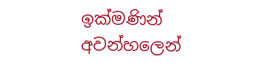ඉක්මණින් අවන්හලෙන්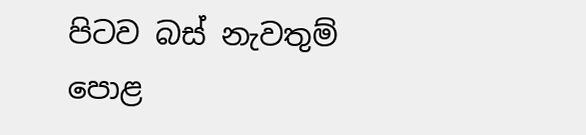පිටව බස් නැවතුම් පොළ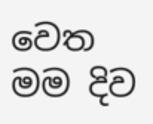වෙත මම දිව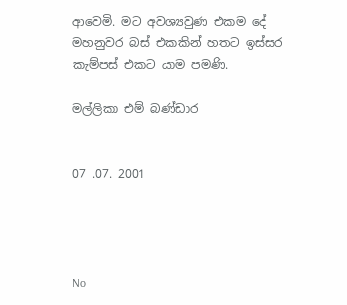ආවෙමි. මට අවශ්‍යවුණ එකම දේ මහනුවර බස් එකකින් හතට ඉස්සර කැම්පස් එකට යාම පමණි.

මල්ලිකා එම් බණ්ඩාර


07 .07. 2001




No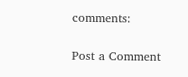comments:

Post a Comment